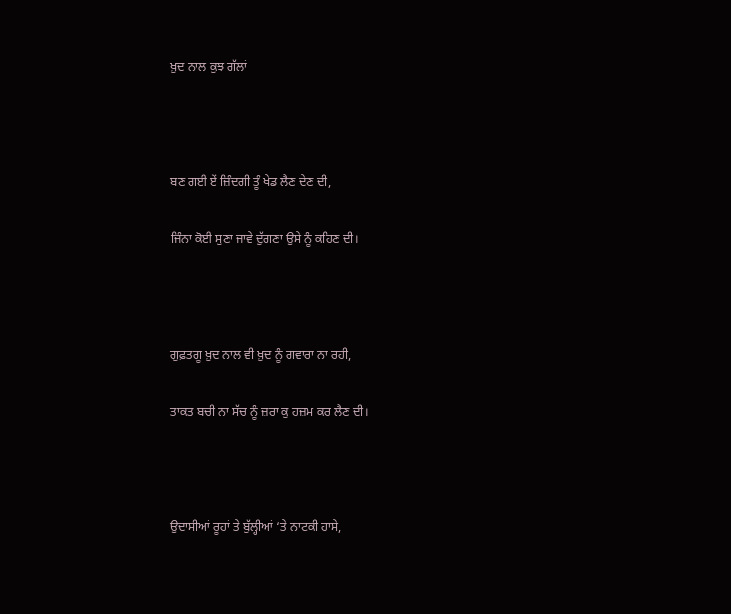ਖ਼ੁਦ ਨਾਲ ਕੁਝ ਗੱਲਾਂ



ਬਣ ਗਈ ਏਂ ਜ਼ਿੰਦਗੀ ਤੂੰ ਖੇਡ ਲੈਣ ਦੇਣ ਦੀ,

ਜਿੰਨਾ ਕੋਈ ਸੁਣਾ ਜਾਵੇ ਦੁੱਗਣਾ ਉਸੇ ਨੂੰ ਕਹਿਣ ਦੀ।



ਗੁਫ਼ਤਗੂ ਖ਼ੁਦ ਨਾਲ ਵੀ ਖ਼ੁਦ ਨੂੰ ਗਵਾਰਾ ਨਾ ਰਹੀ,

ਤਾਕਤ ਬਚੀ ਨਾ ਸੱਚ ਨੂੰ ਜ਼ਰਾ ਕੁ ਹਜ਼ਮ ਕਰ ਲੈਣ ਦੀ।



ਉਦਾਸੀਆਂ ਰੂਹਾਂ ਤੇ ਬੁੱਲ੍ਹੀਆਂ ‘ਤੇ ਨਾਟਕੀ ਹਾਸੇ,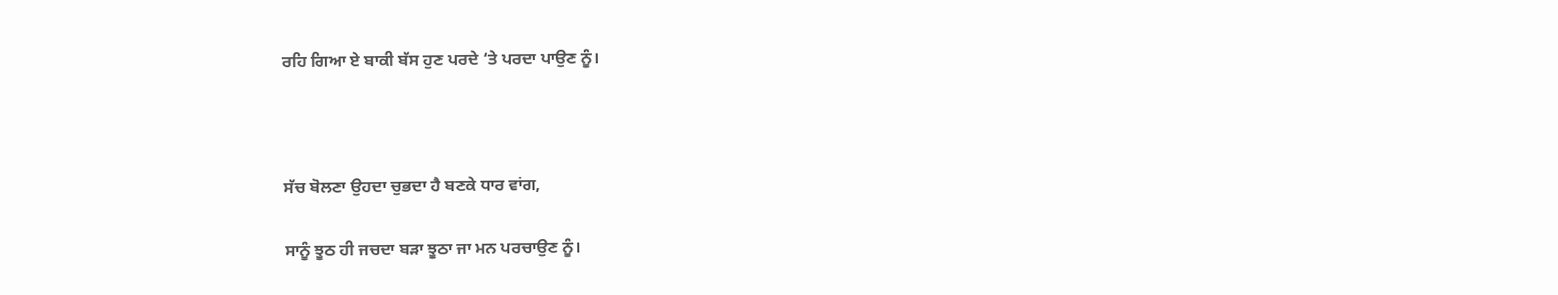ਰਹਿ ਗਿਆ ਏ ਬਾਕੀ ਬੱਸ ਹੁਣ ਪਰਦੇ ‘ਤੇ ਪਰਦਾ ਪਾਉਣ ਨੂੰ।



ਸੱਚ ਬੋਲਣਾ ਉਹਦਾ ਚੁਭਦਾ ਹੈ ਬਣਕੇ ਧਾਰ ਵਾਂਗ,

ਸਾਨੂੰ ਝੂਠ ਹੀ ਜਚਦਾ ਬੜਾ ਝੂਠਾ ਜਾ ਮਨ ਪਰਚਾਉਣ ਨੂੰ।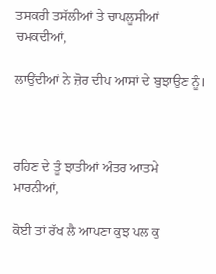ਤਸਕਰੀ ਤਸੱਲੀਆਂ ਤੇ ਚਾਪਲੂਸੀਆਂ ਚਮਕਦੀਆਂ,

ਲਾਉਂਦੀਆਂ ਨੇ ਜ਼ੋਰ ਦੀਪ ਆਸਾਂ ਦੇ ਬੁਝਾਉਣ ਨੂੰ।



ਰਹਿਣ ਦੇ ਤੂੰ ਝਾਤੀਆਂ ਅੰਤਰ ਆਤਮੇ ਮਾਰਨੀਆਂ,

ਕੋਈ ਤਾਂ ਰੱਖ ਲੈ ਆਪਣਾ ਕੁਝ ਪਲ ਕੁ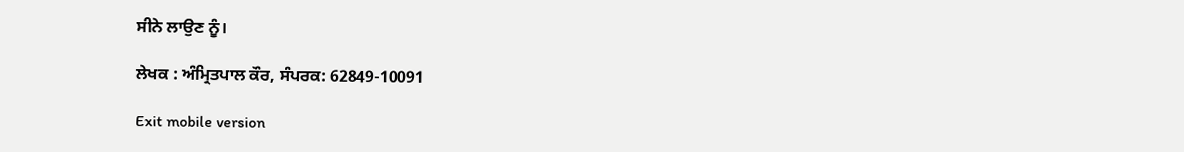ਸੀਨੇ ਲਾਉਣ ਨੂੰ।

ਲੇਖਕ : ਅੰਮ੍ਰਿਤਪਾਲ ਕੌਰ, ਸੰਪਰਕ: 62849-10091

Exit mobile version